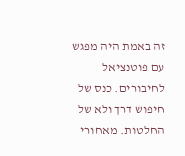זה באמת היה מפגש עם פוטנציאל לחיבורים. כנס של חיפוש דרך ולא של החלטות. מאחורי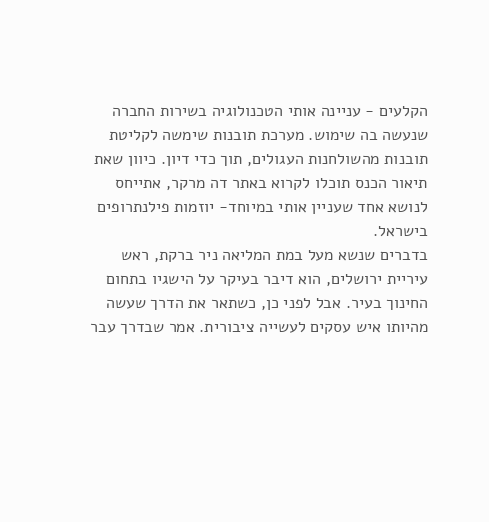הקלעים - עניינה אותי הטכנולוגיה בשירות החברה שנעשה בה שימוש. מערכת תובנות שימשה לקליטת תובנות מהשולחנות העגולים, תוך כדי דיון. כיוון שאת תיאור הכנס תוכלו לקרוא באתר דה מרקר, אתייחס לנושא אחד שעניין אותי במיוחד- יוזמות פילנתרופים בישראל.
בדברים שנשא מעל במת המליאה ניר ברקת, ראש עיריית ירושלים, הוא דיבר בעיקר על הישגיו בתחום החינוך בעיר. אבל לפני כן, כשתאר את הדרך שעשה מהיותו איש עסקים לעשייה ציבורית. אמר שבדרך עבר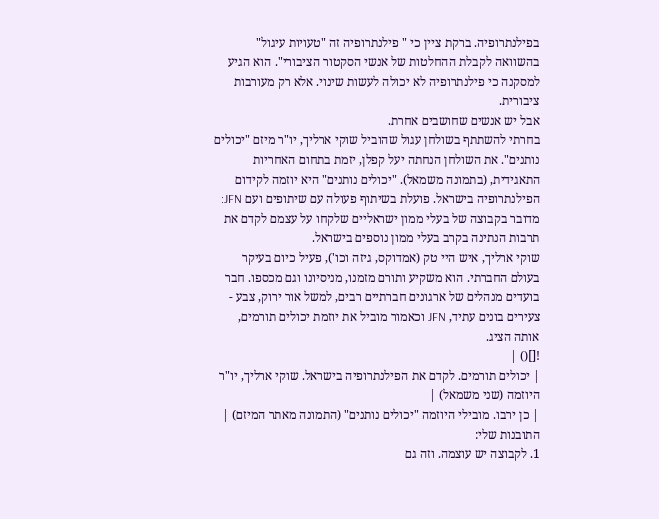בפילנתרופיה. ברקת ציין כי " פילנתרופיה זה "טעויות עיגול" בהשוואה לקבלת ההחלטות של אנשי הסקטור הציבורי". הוא הגיע למסקנה כי פילנתרופיה לא יכולה לעשות שינוי. אלא רק מעורבות ציבורית.
אבל יש אנשים שחושבים אחרת.
בחרתי להשתתף בשולחן עגול שהוביל שוקי ארליך, יו"ר מיזם "יכולים נותנים". את השולחן הנחתה יעל קפלן, יזמת בתחום האחריות התאגידית, (בתמונה משמאל). "יכולים נותנים" היא יוזמה לקידום הפילנתרופיה בישראל. פועלת בשיתוף פעולה עם שיתופים ועם JFN: מדובר בקבוצה של בעלי ממון ישראליים שלקחו על עצמם לקדם את תרבות הנתינה בקרב בעלי ממון נוספים בישראל.
שוקי ארליך, איש היי טק (אמדוקס, גיזה וכו'), פעיל כיום בעיקר בעולם החברתי. הוא משקיע ותורם מזמנו, מניסיונו וגם מכספו. חבר בועדים מנהלים של ארגונים חברתיים רבים, למשל אור ירוק, צבע - צעירים בונים עתיד, JFN וכאמור מוביל את יוזמת יכולים תורמים, אותה הציג.
![]() |
| יכולים תורמים. לקדם את הפילנתרופיה בישראל. שוקי ארליך, יו"ר היוזמה (שני משמאל) |
| כן ירבו. מובילי היוזמה "יכולים נותנים" (התמונה מאתר המיזם) |
התובנות שלי:
1. לקבוצה יש עוצמה. וזה גם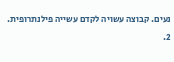נעים. קבוצה עשויה לקדם עשייה פילנתרופית.
2.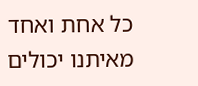כל אחת ואחד מאיתנו יכולים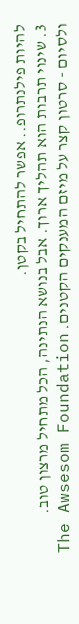להיות פילנתרופ.. אפשר להתחיל בקטן.
3. שינוי תרבות הוא תהליך ארוך. אבל בנושא הנתינה, הכל מתחיל מרצון טוב.
ולסיום - סרטון קצר על מיזם המענקים הקטנים. The Awsesom Foundation